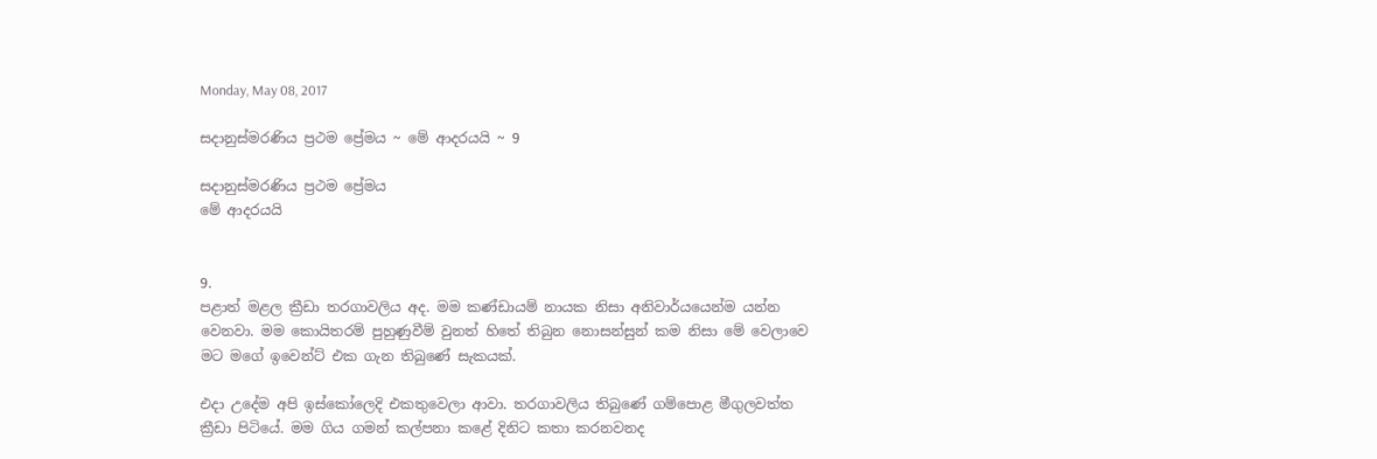Monday, May 08, 2017

සදානුස්මරණිය ප්‍රථම ප්‍රේමය ~ මේ ආදරයයි ~ 9

සදානුස්මරණිය ප්‍රථම ප්‍රේමය
මේ ආදරයයි


9.
පළාත් මළල ක්‍රීඩා තරගාවලිය අද. මම කණ්ඩායම් නායක නිසා අනිවාර්යයෙන්ම යන්න වෙනවා. මම කොයිතරම් පුහුණුවීම් වුනත් හිතේ තිබුන නොසන්සුන් කම නිසා මේ වෙලාවෙ මට මගේ ඉවෙන්ට් එක ගැන තිබුණේ සැකයක්.

එදා උදේම අපි ඉස්කෝලෙදි එකතුවෙලා ආවා. තරගාවලිය තිබුණේ ගම්පොළ මීගුලවත්ත ක්‍රීඩා පිටියේ. මම ගිය ගමන් කල්පනා කළේ දිනිට කතා කරනවනද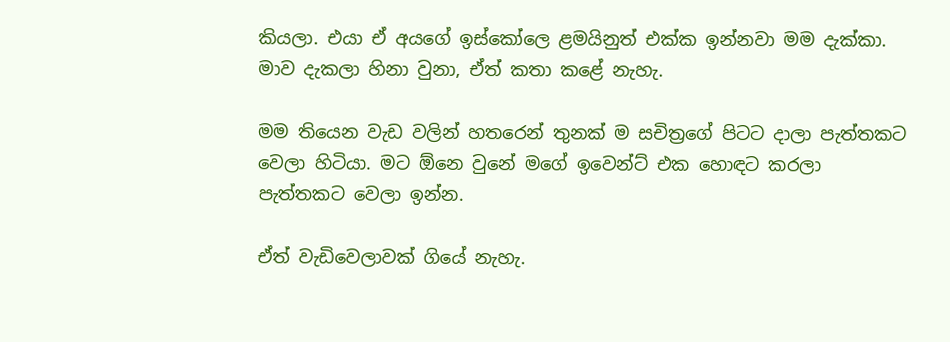කියලා. එයා ඒ අයගේ ඉස්කෝලෙ ළමයිනුත් එක්ක ඉන්නවා මම දැක්කා. මාව දැකලා හිනා වුනා, ඒත් කතා කළේ නැහැ.

මම තියෙන වැඩ වලින් හතරෙන් තුනක් ම සචිත්‍රගේ පිටට දාලා පැත්තකට වෙලා හිටියා. මට ඕනෙ වුනේ මගේ ඉවෙන්ට් එක හොඳට කරලා පැත්තකට වෙලා ඉන්න.

ඒත් වැඩිවෙලාවක් ගියේ නැහැ.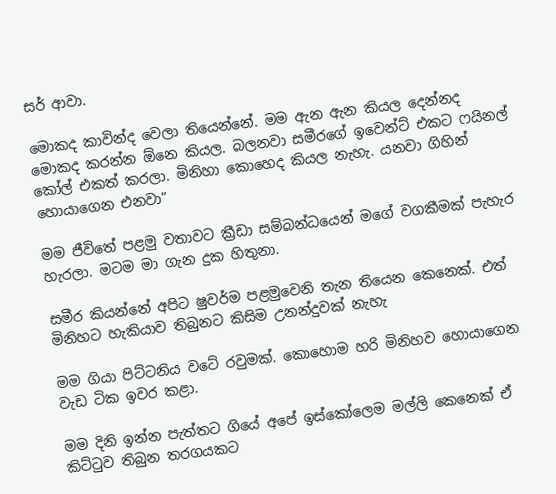සර් ආවා.

මොකද කාවින්ද වෙලා තියෙන්නේ. මම ඇන ඇන කියල දෙන්නද මොකද කරන්න ඕනෙ කියල. බලනවා සමීරගේ ඉවෙන්ට් එකට ෆයිනල් කෝල් එකත් කරලා. මිනිහා කොහෙද කියල නැහැ. යනවා ගිහින් හොයාගෙන එනවා”

මම ජීවිතේ පළමු වතාවට ක්‍රීඩා සම්බන්ධයෙන් මගේ වගකීමක් පැහැර හැරලා. මටම මා ගැන දුක හිතුනා.

සමීර කියන්නේ අපිට ෂුවර්ම පළමුවෙනි තැන තියෙන කෙනෙක්. එත් මිනිහට හැකියාව තිබුනට කිසිම උනන්දුවක් නැහැ

මම ගියා පිට්ටනිය වටේ රවුමක්. කොහොම හරි මිනිහව හොයාගෙන වැඩ ටික ඉවර කළා.

මම දිනි ඉන්න පැත්තට ගියේ අපේ ඉස්කෝලෙම මල්ලි කෙනෙක් ඒ කිට්ටුව තිබුන තරගයකට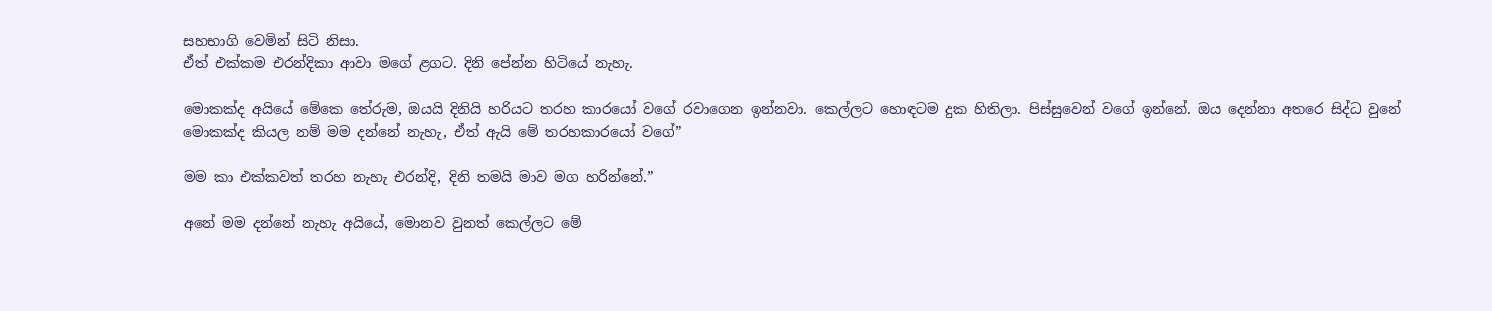සහභාගි වෙමින් සිටි නිසා.
ඒත් එක්කම එරන්දිකා ආවා මගේ ළගට. දිනි පේන්න හිටියේ නැහැ.

මොකක්ද අයියේ මේකෙ තේරුම, ඔයයි දිනියි හරියට තරහ කාරයෝ වගේ රවාගෙන ඉන්නවා. කෙල්ලට හොඳටම දුක හිතිලා. පිස්සුවෙන් වගේ ඉන්නේ. ඔය දෙන්නා අතරෙ සිද්ධ වුනේ මොකක්ද කියල නම් මම දන්නේ නැහැ, ඒත් ඇයි මේ තරහකාරයෝ වගේ”

මම කා එක්කවත් තරහ නැහැ එරන්දි, දිනි තමයි මාව මග හරින්නේ.”

අනේ මම දන්නේ නැහැ අයියේ, මොනව වුනත් කෙල්ලට මේ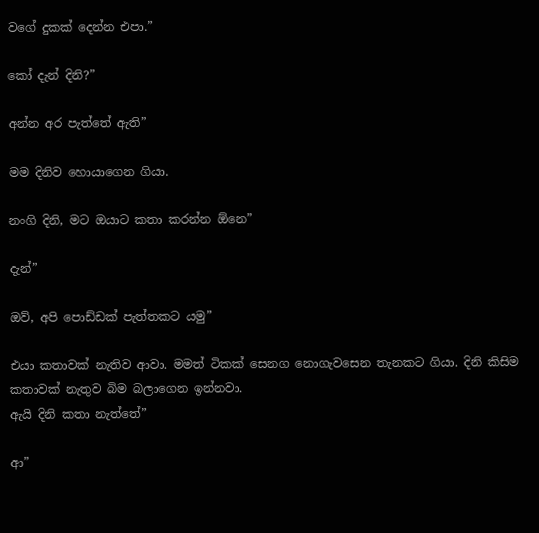වගේ දුකක් දෙන්න එපා.”

කෝ දැන් දිනි?”

අන්න අර පැත්තේ ඇති”

මම දිනිව හොයාගෙන ගියා.

නංගි දිනි, මට ඔයාට කතා කරන්න ඕනෙ”

දැන්”

ඔව්, අපි පොඩ්ඩක් පැත්තකට යමු”

එයා කතාවක් නැතිව ආවා. මමත් ටිකක් සෙනග නොගැවසෙන තැනකට ගියා. දිනි කිසිම කතාවක් නැතුව බිම බලාගෙන ඉන්නවා.
ඇයි දිනි කතා නැත්තේ”

ආ”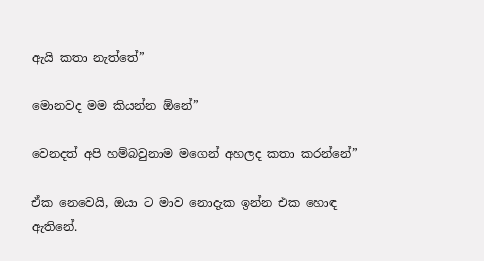ඇයි කතා නැත්තේ”

මොනවද මම කියන්න ඕනේ”

වෙනදත් අපි හම්බවුනාම මගෙන් අහලද කතා කරන්නේ”

ඒක නෙවෙයි, ඔයා ට මාව නොදැක ඉන්න එක හොඳ ඇතිනේ.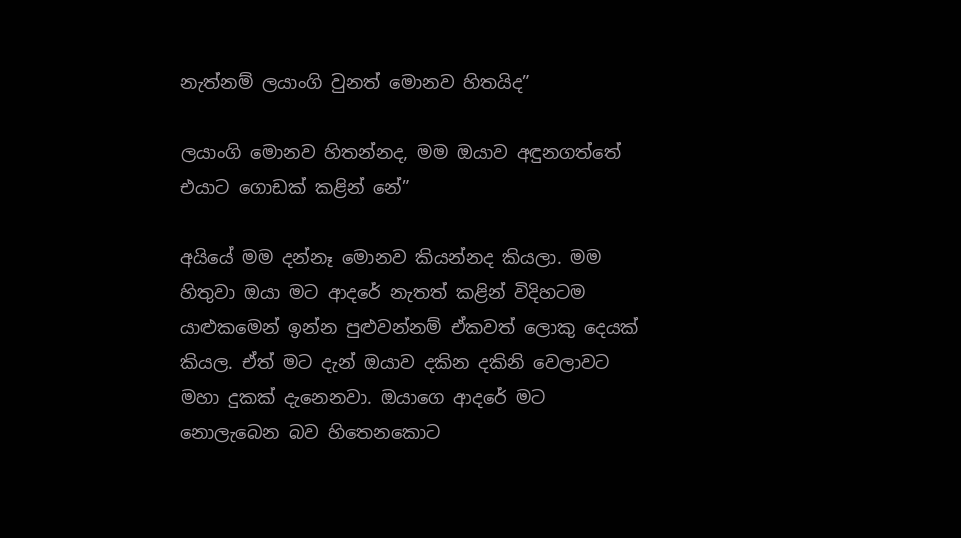නැත්නම් ලයාංගි වුනත් මොනව හිතයිද”

ලයාංගි මොනව හිතන්නද, මම ඔයාව අඳුනගත්තේ එයාට ගොඩක් කළින් නේ”

අයියේ මම දන්නෑ මොනව කියන්නද කියලා. මම හිතුවා ඔයා මට ආදරේ නැතත් කළින් විදිහටම යාළුකමෙන් ඉන්න පුළුවන්නම් ඒකවත් ලොකු දෙයක් කියල. ඒත් මට දැන් ඔයාව දකින දකිනි වෙලාවට මහා දුකක් දැනෙනවා. ඔයාගෙ ආදරේ මට නොලැබෙන බව හිතෙනකොට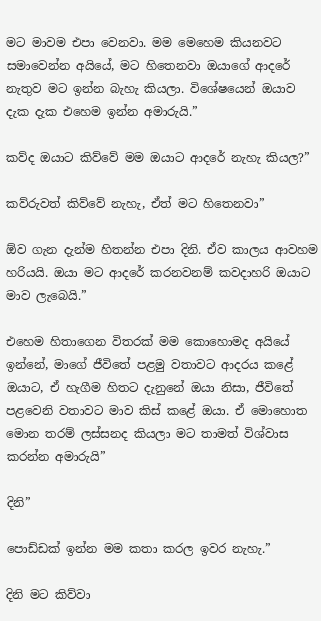මට මාවම එපා වෙනවා. මම මෙහෙම කියනවට සමාවෙන්න අයියේ, මට හිතෙනවා ඔයාගේ ආදරේ නැතුව මට ඉන්න බැහැ කියලා. විශේෂයෙන් ඔයාව දැක දැක එහෙම ඉන්න අමාරුයි.”

කව්ද ඔයාට කිව්වේ මම ඔයාට ආදරේ නැහැ කියල?”

කව්රුවත් කිව්වේ නැහැ, ඒත් මට හිතෙනවා”

ඕව ගැන දැන්ම හිතන්න එපා දිනි. ඒව කාලය ආවහම හරියයි. ඔයා මට ආදරේ කරනවනම් කවදාහරි ඔයාට මාව ලැබෙයි.”

එහෙම හිතාගෙන විතරක් මම කොහොමද අයියේ ඉන්නේ, මාගේ ජීවිතේ පළමු වතාවට ආදරය කළේ ඔයාට, ඒ හැගීම හිතට දැනුනේ ඔයා නිසා, ජීවිතේ පළවෙනි වතාවට මාව කිස් කළේ ඔයා. ඒ මොහොත මොන තරම් ලස්සනද කියලා මට තාමත් විශ්වාස කරන්න අමාරුයි”

දිනි”

පොඩ්ඩක් ඉන්න මම කතා කරල ඉවර නැහැ.”

දිනි මට කිව්වා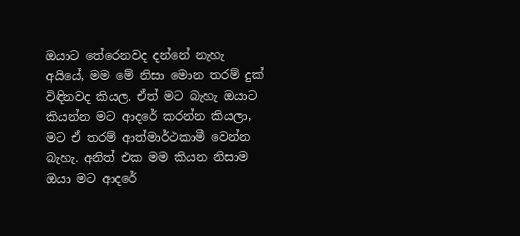ඔයාට තේරෙනවද දන්නේ නැහැ අයියේ, මම මේ නිසා මොන තරම් දුක් විඳිනවද කියල. ඒත් මට බැහැ ඔයාට කියන්න මට ආදරේ කරන්න කියලා, මට ඒ තරම් ආත්මාර්ථකාමී වෙන්න බැහැ. අනිත් එක මම කියන නිසාම ඔයා මට ආදරේ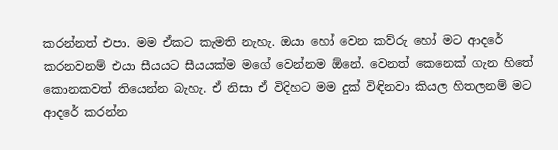කරන්නත් එපා. මම ඒකට කැමති නැහැ. ඔයා හෝ වෙන කව්රු හෝ මට ආදරේ කරනවනම් එයා සීයයට සීයයක්ම මගේ වෙන්නම ඕනේ. වෙනත් කෙනෙක් ගැන හිතේ කොනකවත් තියෙන්න බැහැ. ඒ නිසා ඒ විදිහට මම දුක් විඳිනවා කියල හිතලනම් මට ආදරේ කරන්න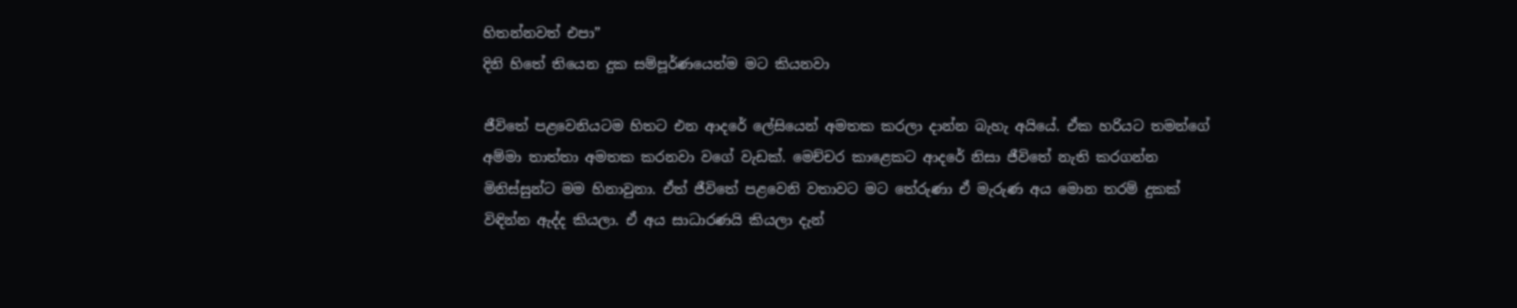හිතන්නවත් එපා”
දිනි හිතේ තියෙන දුක සම්පූර්ණයෙන්ම මට කියනවා

ජීවිතේ පළවෙනියටම හිතට එන ආදරේ ලේසියෙන් අමතක කරලා දාන්න බැහැ අයියේ. ඒක හරියට තමන්ගේ අම්මා තාත්තා අමතක කරනවා වගේ වැඩක්. මෙච්චර කාළෙකට ආදරේ නිසා ජීවිතේ නැති කරගන්න මිනිස්සුන්ට මම හිනාවුනා. ඒත් ජීවිතේ පළවෙනි වතාවට මට තේරුණා ඒ මැරුණ අය මොන තරම් දුකක් විඳින්න ඇද්ද කියලා. ඒ අය සාධාරණයි කියලා දැන්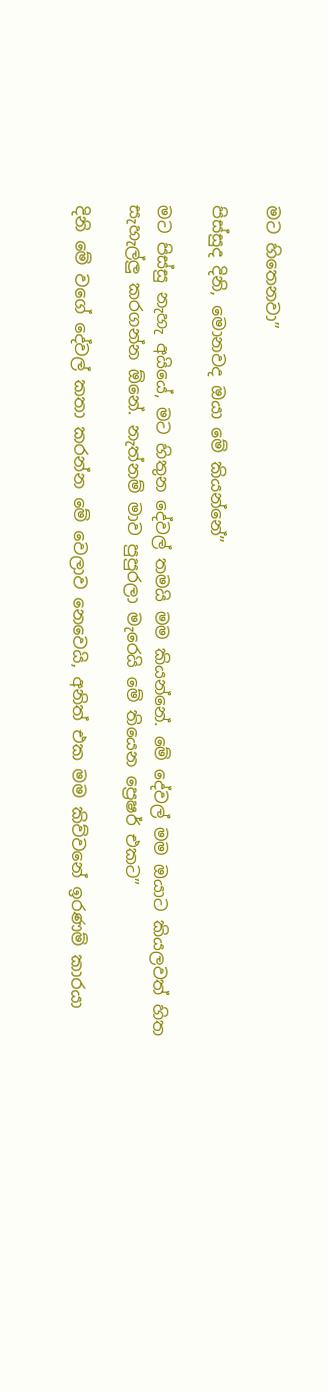මට හිතෙනවා”

පිස්සුද දිනි, මොනවද ඔයා මේ කියන්නේ”

මට පිස්සු නැහැ අයියේ, මට හිතුන දේවල් තමයි මම කි‍යන්නේ. මේ දේවල් මම ඔයාට කියලවත් හිත සැහැල්ලු කරගන්න ඕනේ. නැත්නම් මාව පුපුරලා මැරෙයි මේ තියෙන ප්‍රෙෂර් එකට”

දිනි මේ වගේ දේවල් කතා කරන්න මේ වෙලාව නෙවෙයි, අනිත් එක මම කිව්වනේ ඉරණම් කාරයා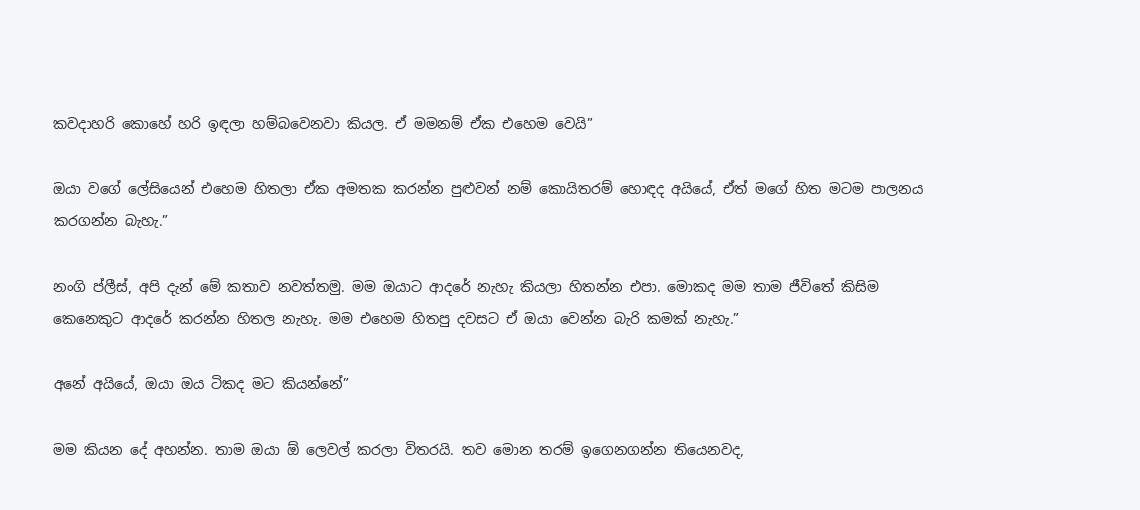කවදාහරි කොහේ හරි ඉඳලා හම්බවෙනවා කියල. ඒ මමනම් ඒක එහෙම වෙයි”

ඔයා වගේ ලේසියෙන් එහෙම හිතලා ඒක අමතක කරන්න පුළුවන් නම් කොයිතරම් හොඳද අයියේ, ඒත් මගේ හිත මටම පාලනය කරගන්න බැහැ.”

නංගි ප්ලීස්, අපි දැන් මේ කතාව නවත්තමු. මම ඔයාට ආදරේ නැහැ කියලා හිතන්න එපා. මොකද මම තාම ජීවිතේ කිසිම කෙනෙකුට ආදරේ කරන්න හිතල නැහැ. මම එහෙම හිතපු දවසට ඒ ඔයා වෙන්න බැරි කමක් නැහැ.”

අනේ අයියේ, ඔයා ඔය ටිකද මට කියන්නේ”

මම කියන දේ අහන්න. තාම ඔයා ඕ ලෙවල් කරලා විතරයි. තව මොන තරම් ඉගෙනගන්න තියෙනවද,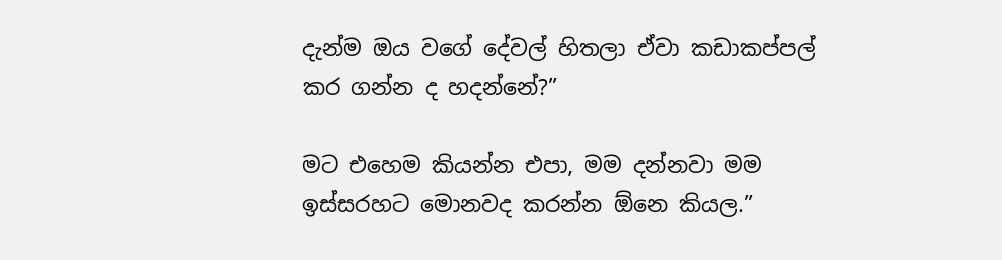දැන්ම ඔය වගේ දේවල් හිතලා ඒවා කඩාකප්පල් කර ගන්න ද හදන්නේ?”

මට එහෙම කියන්න එපා, මම දන්නවා මම ඉස්සරහට මොනවද කරන්න ඕනෙ කියල.”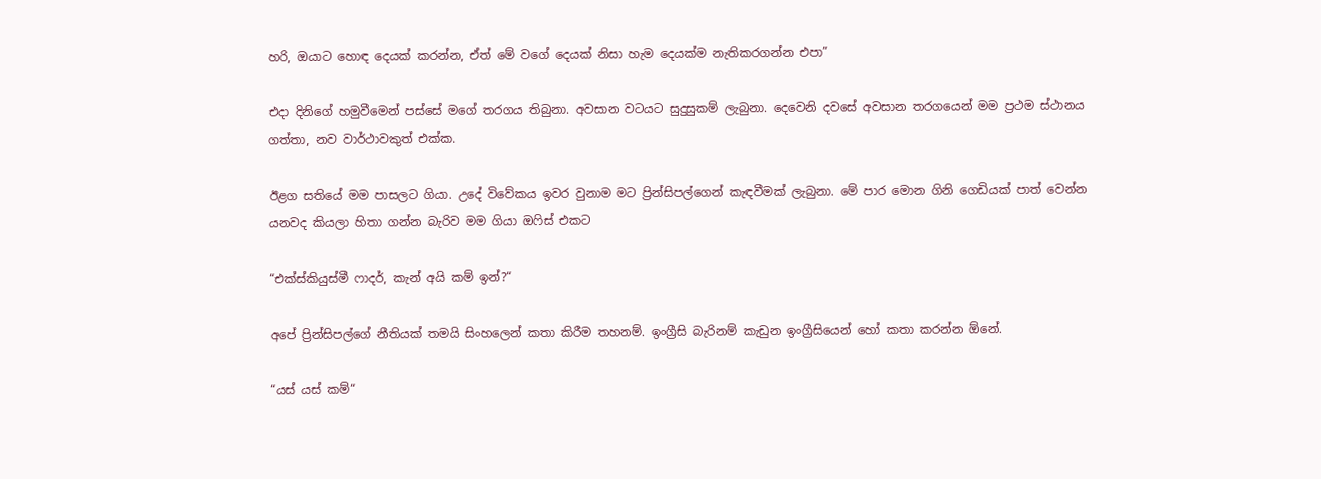හරි, ඔයාට හොඳ දෙයක් කරන්න, ඒත් මේ වගේ දෙයක් නිසා හැම දෙයක්ම නැතිකරගන්න එපා”

එදා දිනිගේ හමුවීමෙන් පස්සේ මගේ තරගය තිබුනා. අවසාන වටයට සුදුසුකම් ලැබුනා. දෙවෙනි දවසේ අවසාන තරගයෙන් මම ප්‍රථම ස්ථානය ගත්තා, නව වාර්ථාවකුත් එක්ක.

ඊළග සතියේ මම පාසලට ගියා. උදේ විවේකය ඉවර වුනාම මට ප්‍රින්සිපල්ගෙන් කැඳවීමක් ලැබුනා. මේ පාර මොන ගිනි ගෙඩියක් පාත් වෙන්න යනවද කියලා හිතා ගන්න බැරිව මම ගියා ඔෆිස් එකට

“එක්ස්කියුස්මී ෆාදර්, කැන් අයි කම් ඉන්?“

අපේ ප්‍රින්සිපල්ගේ නීතියක් තමයි සිංහලෙන් කතා කිරීම තහනම්. ඉංග්‍රීසි බැරිනම් කැඩුන ඉංග්‍රීසියෙන් හෝ කතා කරන්න ඕනේ.

“යස් යස් කම්“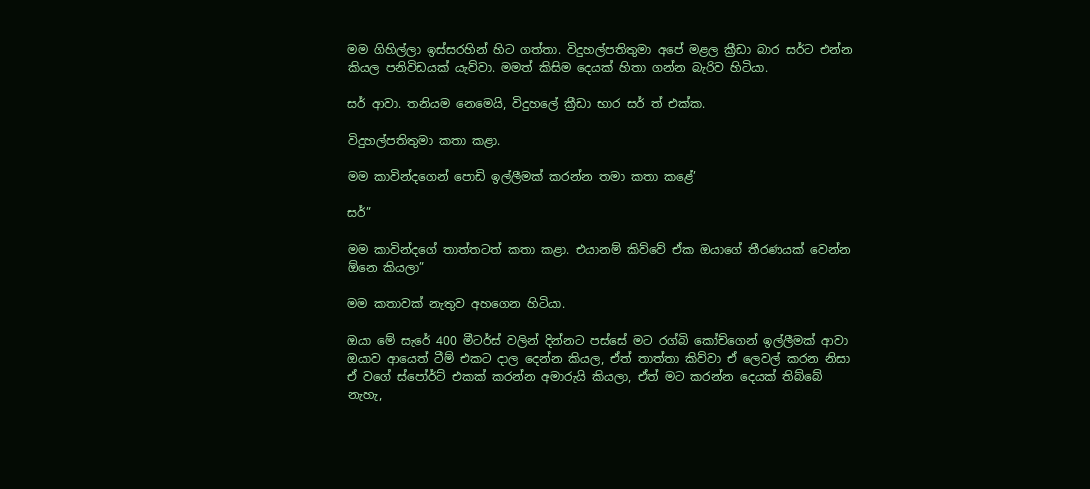මම ගිහිල්ලා ඉස්සරහින් හිට ගත්තා. විදුහල්පතිතුමා අපේ මළල ක්‍රීඩා බාර සර්ට එන්න කියල පනිවිඩයක් යැව්වා. මමත් කිසිම දෙයක් හිතා ගන්න බැරිව හිටියා.

සර් ආවා. තනියම නෙමෙයි, විදුහලේ ක්‍රීඩා භාර සර් ත් එක්ක.

විදුහල්පතිතුමා කතා කළා.

මම කාවින්දගෙන් පොඩි ඉල්ලීමක් කරන්න තමා කතා කළේ’

සර්”

මම කාවින්දගේ තාත්තටත් කතා කළා. එයානම් කිව්වේ ඒක ඔයාගේ තීරණයක් වෙන්න ඕනෙ කියලා”

මම කතාවක් නැතුව අහගෙන හිටියා.

ඔයා මේ සැරේ 400 මීටර්ස් වලින් දින්නට පස්සේ මට රග්බි කෝච්ගෙන් ඉල්ලීමක් ආවා ඔයාව ආයෙත් ටීම් එකට දාල දෙන්න කියල, ඒත් තාත්තා කිව්වා ඒ ලෙවල් කරන නිසා ඒ වගේ ස්පෝර්ට් එකක් කරන්න අමාරුයි කියලා, ඒත් මට කරන්න දෙයක් තිබ්බේ නැහැ,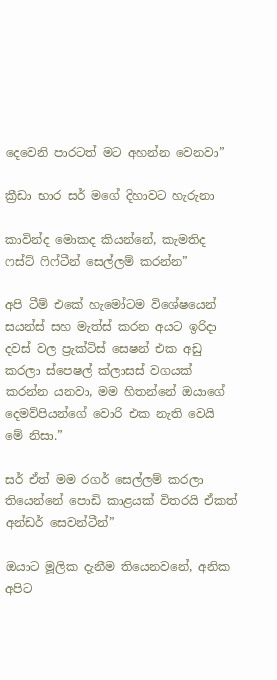දෙවෙනි පාරටත් මට අහන්න වෙනවා”

ක්‍රීඩා භාර සර් මගේ දිහාවට හැරුනා

කාවින්ද මොකද කියන්නේ, කැමතිද ෆස්ට් ෆි‍ෆ්ටීන් සෙල්ලම් කරන්න”

අපි ටීම් එකේ හැමෝටම විශේෂයෙන් සයන්ස් සහ මැත්ස් කරන අයට ඉරිදා දවස් වල ප්‍රැක්ටිස් සෙෂන් එක අඩු කරලා ස්පෙෂල් ක්ලාසස් වගයක් කරන්න යනවා, මම හිතන්නේ ඔයාගේ දෙමව්පියන්ගේ වොරි එක නැති වෙයි මේ නිසා.”

සර් ඒත් මම රගර් සෙල්ලම් කරලා තියෙන්නේ පොඩි කාළයක් විතරයි ඒකත් අන්ඩර් සෙවන්ටීන්”

ඔයාට මූලික දැනීම තියෙනවනේ, අනික අපිට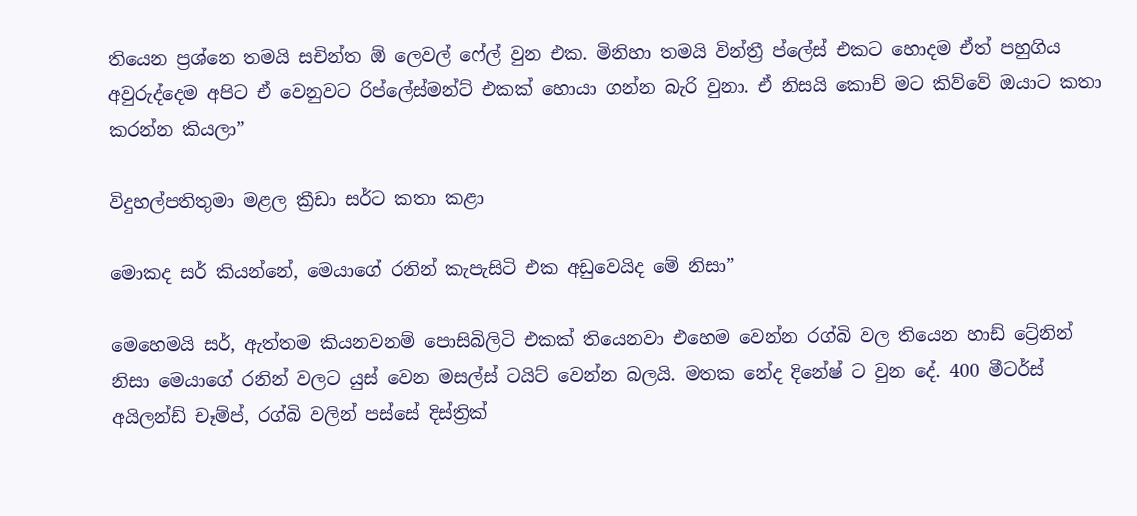තියෙන ප්‍රශ්නෙ තමයි සචින්ත ඕ ලෙවල් ෆේල් වුන එක. මිනිහා තමයි වින්ත්‍රී ප්ලේස් එකට හොදම ඒත් පහුගිය අවුරුද්දෙම අපිට ඒ වෙනුවට රිප්ලේස්මන්ට් එකක් හොයා ගන්න බැරි වුනා. ඒ නිසයි කොච් මට කිව්වේ ඔයාට කතා කරන්න කියලා”

විදුහල්පතිතුමා මළල ක්‍රීඩා සර්ට කතා කළා

මොකද සර් කියන්නේ, මෙයාගේ රනින් කැපැසිටි එක අඩුවෙයිද මේ නිසා”

මෙහෙමයි සර්, ඇත්තම කියනවනම් පොසිබිලිටි එකක් තියෙනවා එහෙම වෙන්න රග්බි වල තියෙන හාඩ් ට්‍රේනින් නිසා මෙයාගේ රනින් වලට යුස් වෙන මසල්ස් ටයිට් වෙන්න බලයි. මතක නේද දිනේෂ් ට වුන දේ. 400 මීටර්ස් අයිලන්ඩ් චෑම්ප්, රග්බි වලින් පස්සේ දිස්ත්‍රික්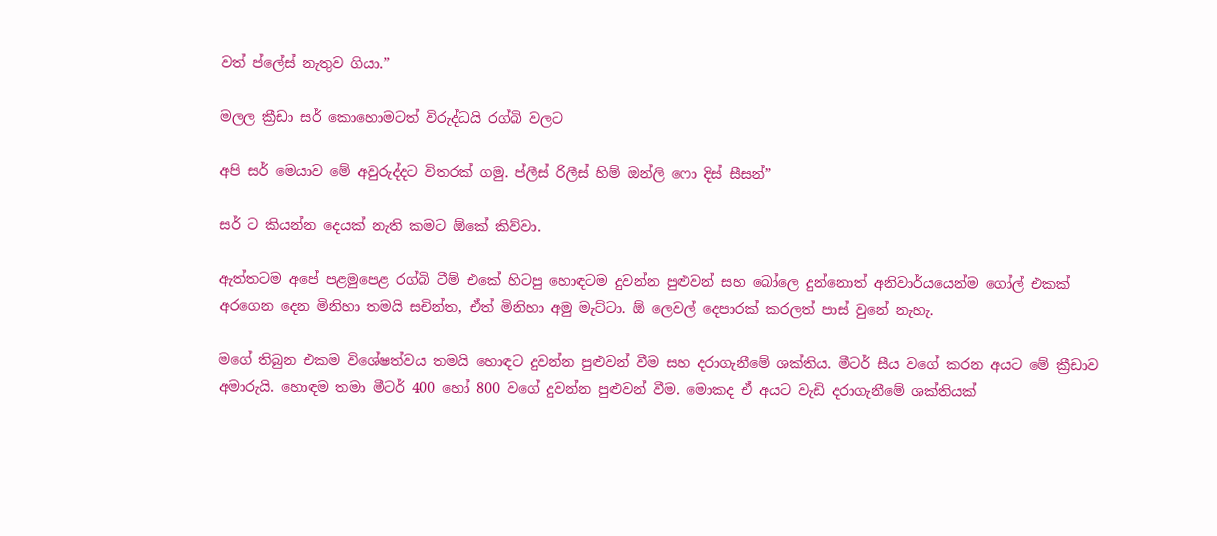වත් ප්ලේස් නැතුව ගියා.”

මලල ක්‍රීඩා සර් කොහොමටත් විරුද්ධයි රග්බි වලට

අපි සර් ‍මෙයාව මේ අවුරුද්දට විතරක් ගමු. ප්ලීස් රිලීස් හිම් ඔන්ලි ෆො දිස් සීසන්”

සර් ට කියන්න දෙයක් නැති කමට ඕකේ කිව්වා.

ඇත්තටම අපේ පළමුපෙළ රග්බි ටීම් එකේ හිටපු හොඳටම දුවන්න පුළුවන් සහ බෝලෙ දුන්නොත් අනිවාර්යයෙන්ම ගෝල් එකක් අරගෙන දෙන මිනිහා තමයි සචින්ත, ඒත් මිනිහා අමු මැට්ටා. ඕ ලෙවල් දෙපාරක් කරලත් පාස් වුනේ නැහැ.

මගේ තිබුන එකම විශේෂත්වය තමයි හොඳට දුවන්න පුළුවන් වීම සහ දරාගැනීමේ ශක්තිය. මීටර් සීය වගේ කරන අයට මේ ක්‍රීඩාව අමාරුයි. හොඳම තමා මීටර් 400 හෝ 800 වගේ දුවන්න පුළුවන් වීම. මොකද ඒ අයට වැඩි දරාගැනීමේ ශක්තියක්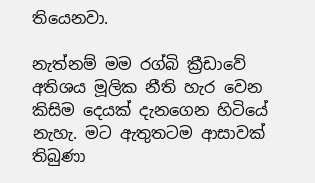තියෙනවා.

නැත්නම් මම රග්බි ක්‍රීඩාවේ අතිශය මූලික නීති හැර වෙන කිසිම දෙයක් දැනගෙන හිටියේ නැහැ. මට ඇතුතටම ආසාවක් තිබුණා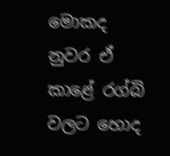මොකද නුවර ඒ කාළේ රග්බි වලට හොද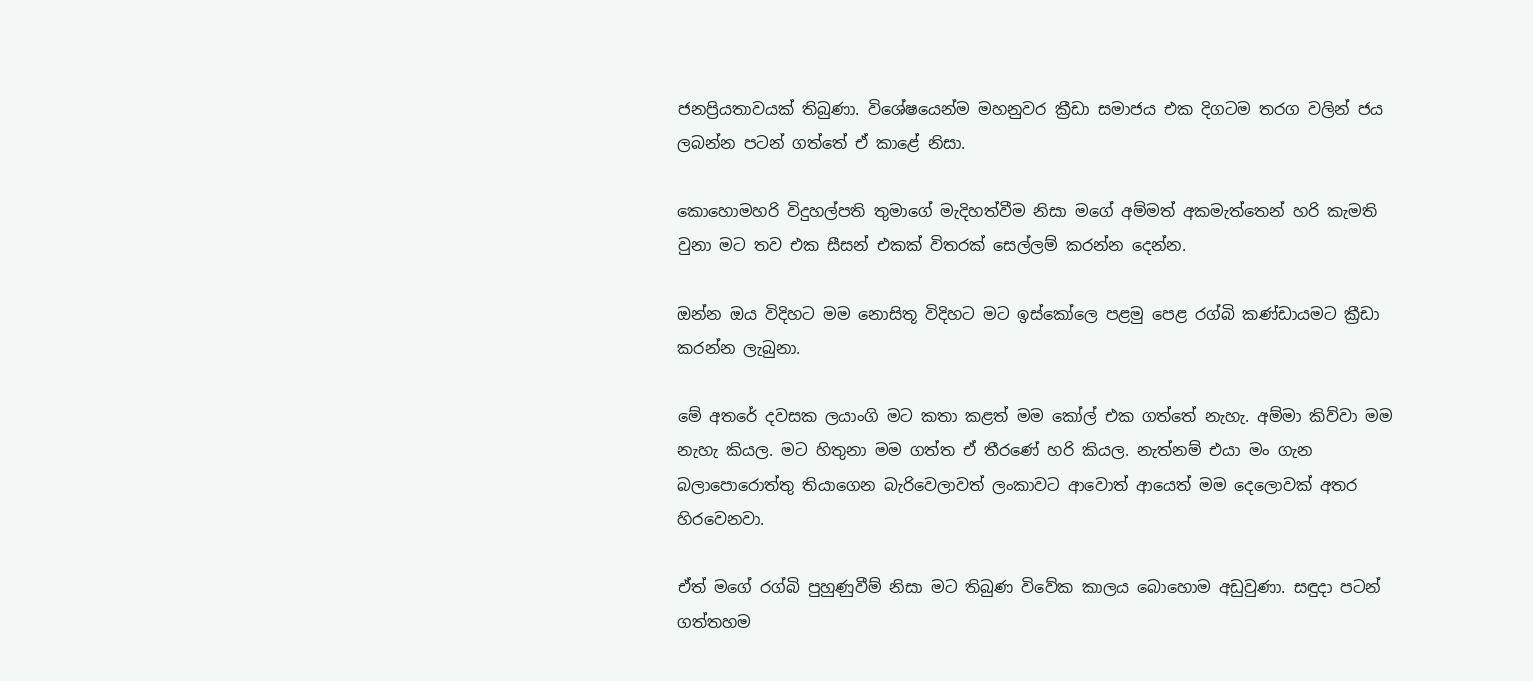ජනප්‍රියතාවයක් තිබුණා. විශේෂයෙන්ම මහනුවර ක්‍රීඩා සමාජය එක දිගටම තරග වලින් ජය ලබන්න පටන් ගත්තේ ඒ කාළේ නිසා.

කොහොමහරි විදුහල්පති තුමාගේ මැදිහත්වීම නිසා මගේ අම්මත් අකමැත්තෙන් හරි කැමති වුනා මට තව එක සීසන් එකක් විතරක් සෙල්ලම් කරන්න දෙන්න.

ඔන්න ඔය විදිහට මම නොසිතූ විදිහට මට ඉස්කෝලෙ පළමු පෙළ රග්බි කණ්ඩායමට ක්‍රීඩා කරන්න ලැබුනා.

මේ අතරේ දවසක ලයාංගි මට කතා කළත් මම කෝල් එක ගත්තේ නැහැ. අම්මා කිව්වා මම නැහැ කියල. මට හිතුනා මම ගත්ත ඒ තීරණේ හරි කියල. නැත්නම් එයා මං ගැන බලාපොරොත්තු තියාගෙන බැරිවෙලාවත් ලංකාවට ආවොත් ආයෙත් මම දෙලොවක් අතර හිරවෙනවා.

ඒත් මගේ රග්බි පුහුණුවීම් නිසා මට තිබුණ විවේක කාලය බොහොම අඩුවුණා. සඳුදා පටන් ගත්තහම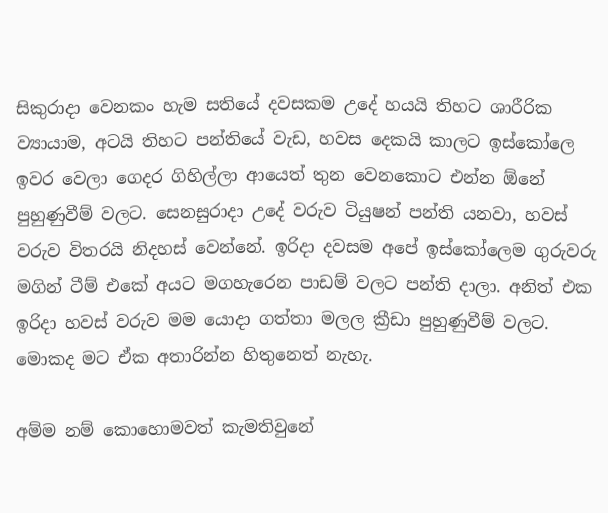සිකුරාදා වෙනකං හැම සතියේ දවසකම උදේ හයයි තිහට ශාරීරික ව්‍යායාම, අටයි තිහට පන්තියේ වැඩ, හවස දෙකයි කාලට ඉස්කෝලෙ ඉවර වෙලා ගෙදර ගිහිල්ලා ආයෙත් තුන වෙනකොට එන්න ඕනේ පුහුණුවීම් වලට. සෙනසුරාදා උදේ වරුව ටියුෂන් පන්ති යනවා, හවස් වරුව විතරයි නිදහස් වෙන්නේ. ඉරිදා දවසම අපේ ඉස්කෝ‍ලෙම ගුරුවරු මගින් ටීම් එකේ අයට මගහැරෙන පාඩම් වලට පන්ති දාලා. අනිත් එක ඉරිදා හවස් වරුව මම යොදා ගත්තා මලල ක්‍රීඩා පුහුණුවීම් වලට. මොකද මට ඒක අතාරින්න හිතුනෙත් නැහැ.

අම්ම නම් කොහොමවත් කැමතිවුනේ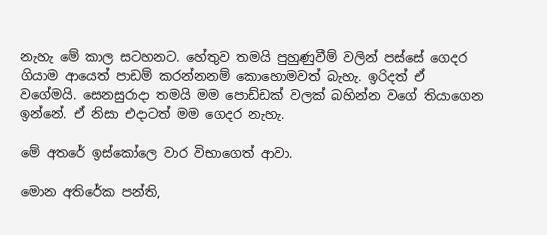නැහැ මේ කාල සටහනට. හේතුව තමයි පුහුණුවීම් වලින් පස්සේ ගෙදර ගියාම ආයෙත් පාඩම් කරන්නනම් කොහොමවත් බැහැ. ඉරිදත් ඒ වගේමයි. සෙනසුරාදා තමයි මම පොඩ්ඩක් වලක් බහින්න වගේ තියාගෙන ඉන්නේ. ඒ නිසා එදාටත් මම ගෙදර නැහැ.

මේ අතරේ ඉස්කෝලෙ වාර විභාගෙත් ආවා.

මොන අතිරේක පන්ති,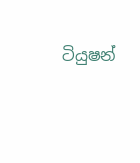ටියුෂන්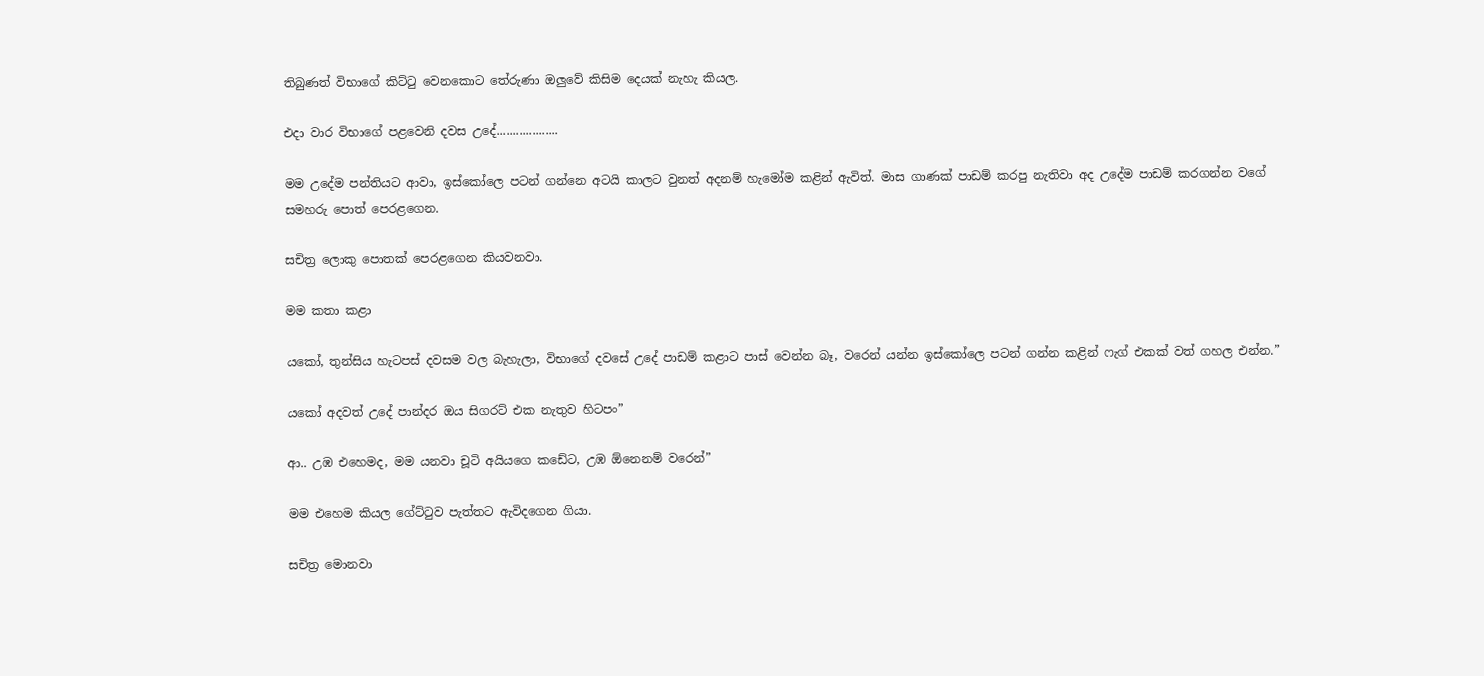තිබුණත් විභාගේ කිට්ටු වෙනකොට තේරුණා ඔලුවේ කිසිම දෙයක් නැහැ කියල.

එදා වාර විභාගේ පළවෙනි දවස උදේ...................

මම උදේම පන්තියට ආවා, ඉස්කෝලෙ ප‍ටන් ගන්නෙ අටයි කාලට වුනත් අදනම් හැමෝම කළින් ඇවිත්. මාස ගාණක් පාඩම් කරපු නැතිවා අද උදේම පාඩම් කරගන්න වගේ සමහරු පොත් පෙරළගෙන.

සචිත්‍ර ලොකු පොතක් පෙරළගෙන කියවනවා.

මම කතා කළා

යකෝ, තුන්සිය හැ‍ටපස් දවසම වල බැහැලා, විභාගේ දවසේ උදේ පාඩම් කළාට පාස් වෙන්න බෑ, වරෙන් යන්න ඉස්කෝලෙ පටන් ගන්න කළින් ෆැග් එකක් වත් ගහල එන්න.”

යකෝ අදවත් උදේ පාන්දර ඔය සිගරට් එක නැතුව හිටපං”

ආ.. උඹ එහෙමද, මම යනවා චූටි අයියගෙ කඩේට, උඹ ඕනෙනම් වරෙන්”

මම එහෙම කියල ගේට්ටුව පැත්තට ඇවිදගෙන ගියා.

සචිත්‍ර මොනවා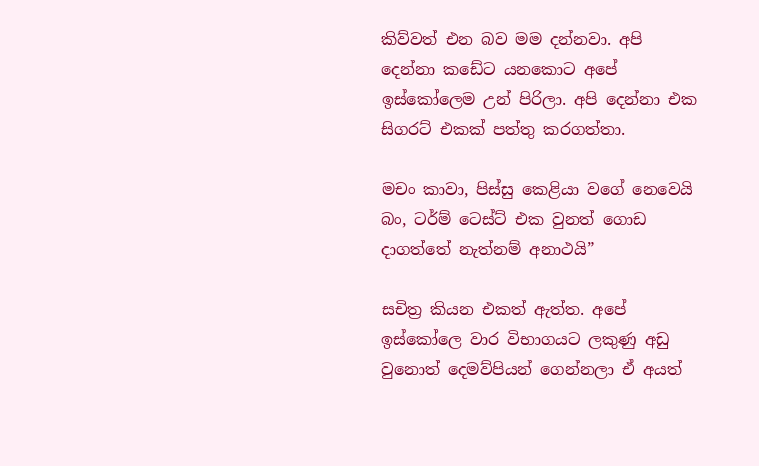කිව්වත් එන බව මම දන්නවා. අපි දෙන්නා කඩේට යනකොට අපේ ඉස්කෝලෙම උන් පිරිලා. අපි දෙන්නා එක සිගරට් එකක් පත්තු කරගත්තා.

මචං කාවා, පිස්සු කෙළියා වගේ නෙවෙයි බං, ටර්ම් ටෙස්ට් එක වුනත් ‍ගොඩ දාගත්තේ නැත්නම් අනාථයි”

සචිත්‍ර කියන එකත් ඇත්ත. අපේ ඉස්කෝලෙ වාර විභාගයට ලකුණු අඩු වුනොත් දෙමව්පියන් ගෙන්නලා ඒ අයත්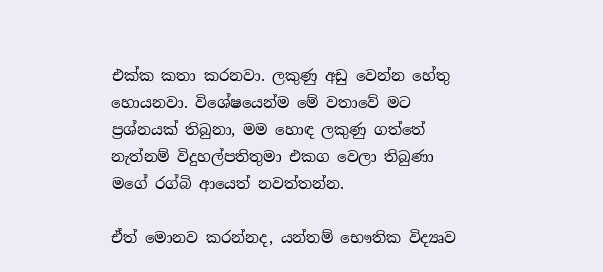එක්ක කතා කරනවා. ලකුණු අඩු වෙන්න හේතු හොයනවා. විශේෂයෙන්ම මේ වතාවේ මට ප්‍රශ්නයක් තිබුනා, මම හොඳ ලකුණු ගත්තේ නැත්නම් විදුහල්පතිතුමා එකග වෙලා තිබුණා මගේ රග්බි ආයෙත් නවත්තන්න.

ඒත් මොනව කරන්නද, යන්තම් භෞතික විද්‍යෘව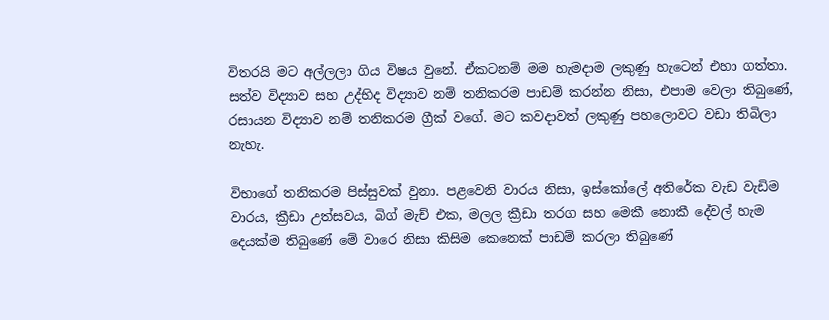විතරයි මට අල්ලලා ගිය විෂය වුනේ. ඒකටනම් මම හැමදාම ලකුණු හැටෙන් එහා ගත්තා. සත්ව විද්‍යාව සහ උද්භිද විද්‍යාව නම් තනිකරම පාඩම් කරන්න නිසා, එපාම වෙලා තිබුණේ, රසායන විද්‍යාව නම් තනිකරම ග්‍රීක් වගේ. මට කවදාවත් ලකුණු පහලොවට වඩා තිබිලා නැහැ.

විභාගේ තනිකරම පිස්සුවක් වුනා. පළවෙනි වාරය නිසා, ඉස්කෝලේ අතිරේක වැඩ වැඩිම වාරය, ක්‍රීඩා උත්සවය, බිග් මැච් එක, මලල ක්‍රීඩා තරග සහ මෙකී නොකී දේවල් හැම දෙයක්ම තිබුණේ මේ වාරෙ නිසා කිසිම කෙනෙක් පාඩම් කරලා තිබුණේ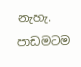නැහැ. පාඩමටම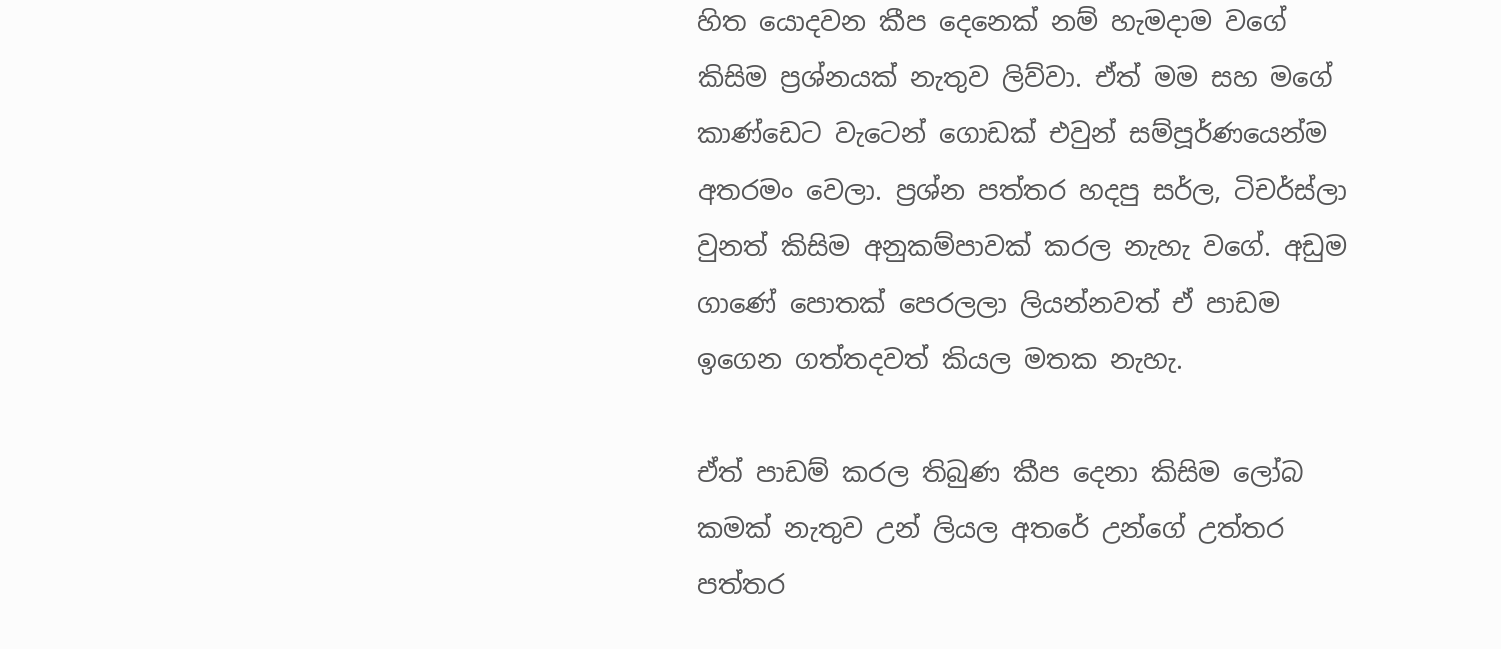හිත යොදවන කීප දෙනෙක් නම් හැමදාම වගේ කිසිම ප්‍රශ්නයක් නැතුව ලිව්වා. ඒත් මම සහ මගේ කාණ්ඩෙට වැටෙන් ගොඩක් එවුන් සම්පූර්ණයෙන්ම අතරමං වෙලා. ප්‍රශ්න පත්තර හදපු සර්ල, ටිචර්ස්ලා වුනත් කිසිම අනුකම්පාවක් කරල නැහැ වගේ. අඩුම ගාණේ පොතක් පෙරලලා ලියන්නවත් ඒ පාඩම ඉගෙන ගත්තදවත් කියල මතක නැහැ.

ඒත් පාඩම් කරල තිබුණ කීප දෙනා කිසිම ලෝබ කමක් නැතුව උන් ලියල අතරේ උන්ගේ උත්තර පත්තර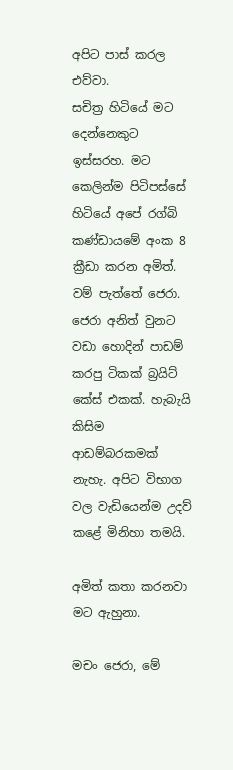අපිට පාස් කරල එව්වා.
සචිත්‍ර හිටියේ මට දෙන්නෙකුට ඉස්සරහ. මට කෙලින්ම පිටිපස්සේ හිටියේ අපේ රග්බි කණ්ඩායමේ අංක 8 ක්‍රීඩා කරන අමිත්. වම් පැත්තේ ජෙරා. ජෙරා අනිත් වුනට වඩා හොදින් පාඩම් කරපු ටිකක් බ්‍රයිට් කේස් එකක්. හැබැයි කිසිම ආඩම්බරකමක් නැහැ. අපිට විභාග වල වැඩියෙන්ම උදව් කළේ මිනිහා තමයි.

අමිත් කතා කරනවා මට ඇහුනා.

මචං ජෙරා, මේ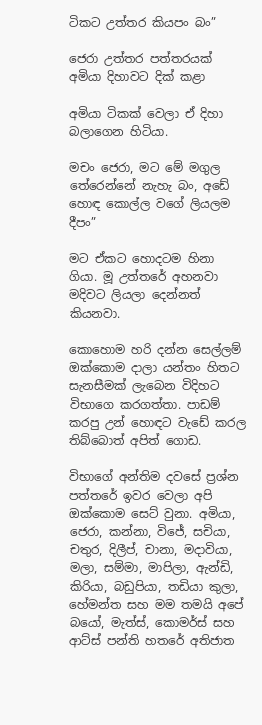ටිකට උත්තර කියපං බං”

ජෙරා උත්තර පත්තරයක් අමියා දිහාවට දික් කළා

අමියා ටිකක් වෙලා ඒ දිහා බලාගෙන හිටියා.

මචං ජෙරා, මට මේ මගුල තේරෙන්නේ නැහැ බං, අඩේ හොඳ කොල්ල වගේ ලියලම දීපං”

මට ඒකට හොදටම හිනා ගියා. මූ උත්තරේ අහනවා මදිවට ලියලා දෙන්නත් කියනවා.

කොහොම හරි දන්න සෙල්ලම් ඔක්කොම දාලා යන්තං හිතට සැනසීමක් ලැබෙන විදිහට විභාගෙ කරගත්තා. පාඩම් කරපු උන් හොඳට වැඩේ කරල තිබ්බොත් අපිත් ගොඩ.

විභාගේ අන්තිම දවසේ ප්‍රශ්න පත්තරේ ඉවර වෙලා අපි ඔක්කොම සෙට් වුනා. අමියා, ජෙරා, කන්නා, විජේ, සචියා, චතුර, දිලීප්, චානා, මදාවියා, මලා, සම්මා, මාපිලා, ඇන්ඩි, කිරියා, බඩුපියා, තඩියා කුලා, හේමන්ත සහ මම තමයි අපේ බයෝ, මැත්ස්, කොමර්ස් සහ ආට්ස් පන්ති හතරේ අතිජාත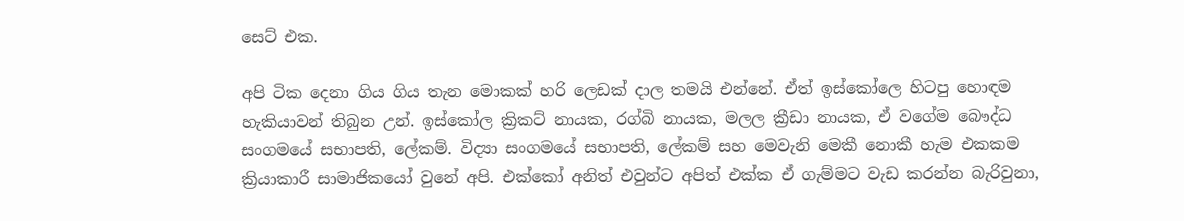සෙට් එක.

අපි ටික දෙනා ගිය ගිය තැන මොකක් හරි ලෙඩක් දාල තමයි එන්නේ. ඒත් ඉස්කෝලෙ හිටපු හොඳම හැකියාවන් තිබුන උන්. ඉස්කෝල ක්‍රිකට් නායක, රග්බි නායක, මලල ක්‍රීඩා නායක, ඒ වගේම බෞද්ධ සංගමයේ සභාපති, ලේකම්. විද්‍යා සංගමයේ සභාපති, ලේකම් සහ මෙවැනි මෙකී නොකී හැම එකකම ක්‍රියාකාරී සාමාජිකයෝ වුනේ අපි. එක්කෝ අනිත් එවුන්ට අපිත් එක්ක ඒ ගැම්මට වැඩ කරන්න බැරිවුනා,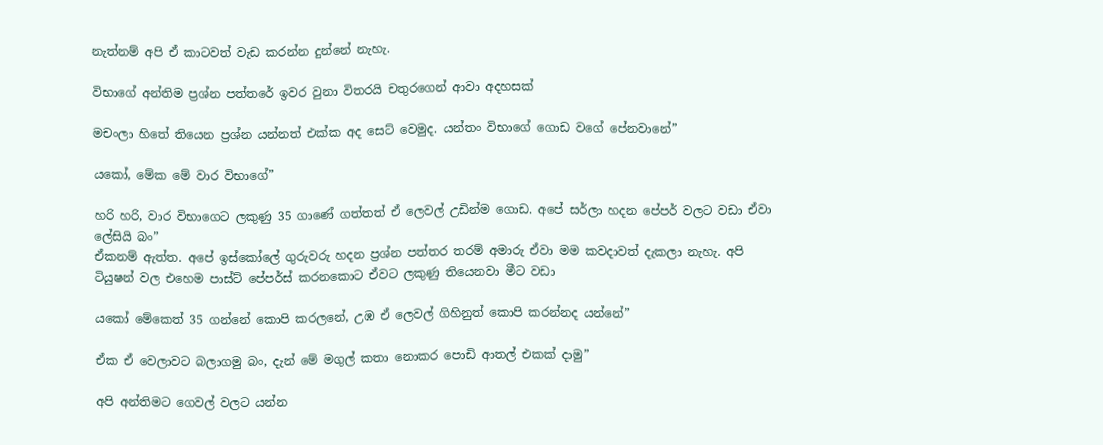නැත්නම් අපි ඒ කාටවත් වැඩ කරන්න දුන්නේ නැහැ.

විභාගේ අන්තිම ප්‍රශ්න පත්තරේ ඉවර වුනා විතරයි චතුරගෙන් ආවා අදහසක්

මචංලා හිතේ තියෙන ප්‍රශ්න යන්නත් එක්ක ‍අද සෙට් වෙමුද. යන්තං විභාගේ ගොඩ වගේ පේනවානේ”

යකෝ, මේක මේ වාර විභාගේ”

හරි හරි, වාර විභාගෙට ලකුණු 35 ගාණේ ගත්තත් ඒ‍ ලෙවල් උඩින්ම ගොඩ. අපේ සර්ලා හදන පේපර් වලට වඩා ඒවා ලේසියි බං”
ඒකනම් ඇත්ත. අපේ ඉස්කෝලේ ගුරුවරු හදන ප්‍රශ්න පත්තර තරම් අමාරු ඒවා මම කවදාවත් දැකලා නැහැ. අපි ටියුෂන් වල එහෙම පාස්ට් පේපර්ස් කරනකොට ඒවට ලකුණු තියෙනවා මීට වඩා

යකෝ මේකෙත් 35 ගන්නේ කොපි කරලනේ, උඹ ඒ ලෙවල් ගිහිනුත් කොපි කරන්නද යන්නේ”

ඒක ඒ වෙලාවට බලාගමු බං, දැන් මේ මගුල් කතා නොකර පොඩි ආතල් එකක් දාමු”

අපි අන්තිමට ගෙවල් වලට යන්න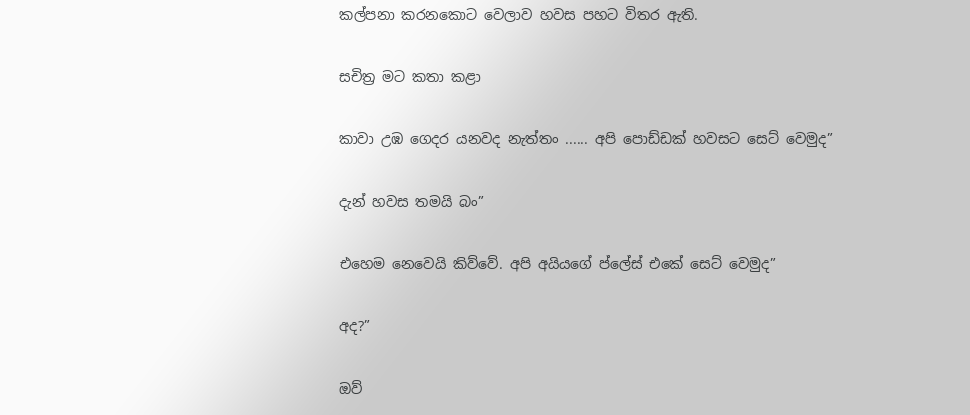කල්පනා කරනකොට වෙලාව හවස පහට විතර ඇති.

සචිත්‍ර මට කතා කළා

කාවා උඹ ගෙදර යනවද නැත්තං ...... අපි පොඩ්ඩක් හවසට සෙට් වෙමුද”

දැන් හවස තමයි බං”

එහෙම නෙවෙයි කිව්වේ. අපි අයියගේ ප්ලේස් එකේ සෙට් වෙමුද”

අද?”

ඔව්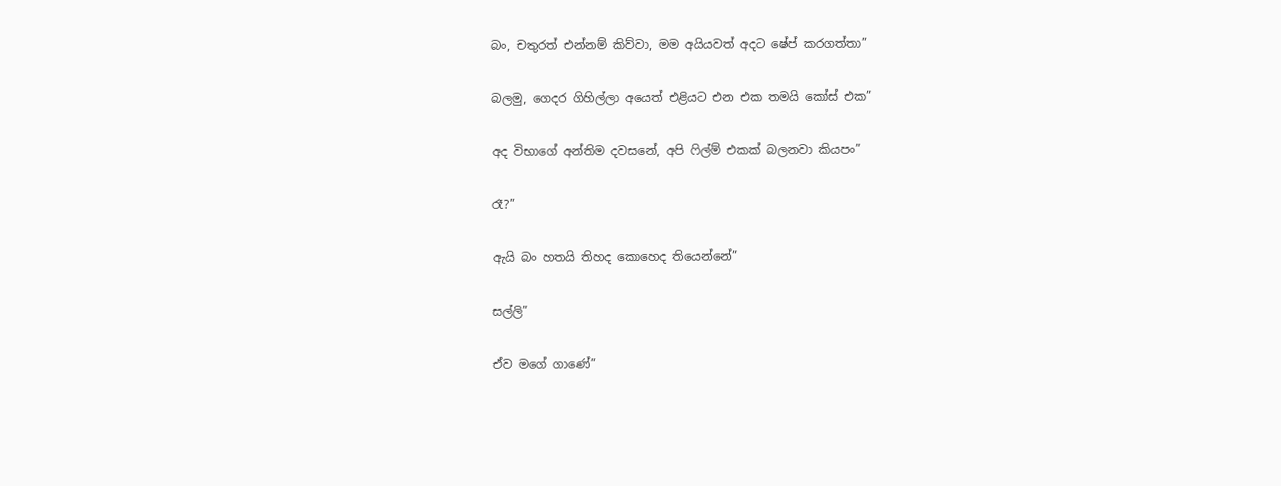බං, චතුරත් එන්නම් කිව්වා, මම අයියවත් අදට ෂේප් කරගත්තා”

බලමු, ගෙදර ගිහිල්ලා අයෙත් එළියට එන එක තමයි කෝස් එක”

අද විභාගේ අන්තිම දවසනේ, අපි ෆිල්ම් එකක් බලනවා කියපං”

රෑ?”

ඇයි බං හතයි තිහද කොහෙද තියෙන්නේ”

සල්ලි”

ඒව මගේ ගාණේ”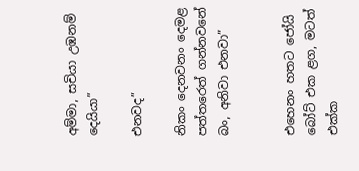අම්මා, සචියා උඹනම් දෙයියා”

එනවද”

නිකං දෙනවනං දෙමළ පත්තරෙත් ගන්නවනේ බං, අනිවා එනවා”


එහෙනං හතට ජෝයි බෝට් එක ළග, මටත් එක්ක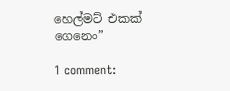හෙල්මට් එකක් ගෙනෙං”

1 comment: